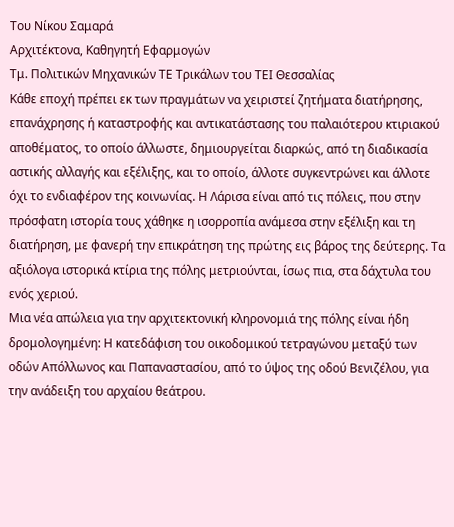Του Νίκου Σαμαρά
Αρχιτέκτονα, Καθηγητή Εφαρμογών
Τμ. Πολιτικών Μηχανικών ΤΕ Τρικάλων του ΤΕΙ Θεσσαλίας
Κάθε εποχή πρέπει εκ των πραγμάτων να χειριστεί ζητήματα διατήρησης, επανάχρησης ή καταστροφής και αντικατάστασης του παλαιότερου κτιριακού αποθέματος, το οποίο άλλωστε, δημιουργείται διαρκώς, από τη διαδικασία αστικής αλλαγής και εξέλιξης, και το οποίο, άλλοτε συγκεντρώνει και άλλοτε όχι το ενδιαφέρον της κοινωνίας. Η Λάρισα είναι από τις πόλεις, που στην πρόσφατη ιστορία τους χάθηκε η ισορροπία ανάμεσα στην εξέλιξη και τη διατήρηση, με φανερή την επικράτηση της πρώτης εις βάρος της δεύτερης. Τα αξιόλογα ιστορικά κτίρια της πόλης μετριούνται, ίσως πια, στα δάχτυλα του ενός χεριού.
Μια νέα απώλεια για την αρχιτεκτονική κληρονομιά της πόλης είναι ήδη δρομολογημένη: Η κατεδάφιση του οικοδομικού τετραγώνου μεταξύ των οδών Απόλλωνος και Παπαναστασίου, από το ύψος της οδού Βενιζέλου, για την ανάδειξη του αρχαίου θεάτρου.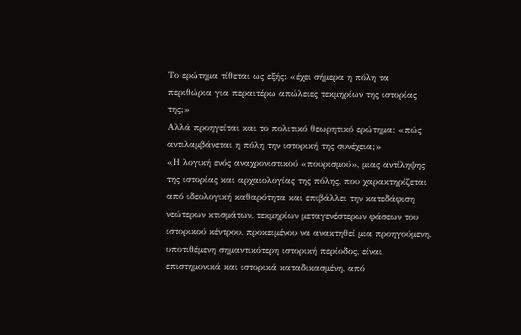Το ερώτημα τίθεται ως εξής: «έχει σήμερα η πόλη τα περιθώρια για περαιτέρω απώλειες τεκμηρίων της ιστορίας της;»
Αλλά προηγείται και το πολιτικό θεωρητικό ερώτημα: «πώς αντιλαμβάνεται η πόλη την ιστορική της συνέχεια;»
«Η λογική ενός αναχρονιστικού «πουρισμού», μιας αντίληψης της ιστορίας και αρχαιολογίας της πόλης, που χαρακτηρίζεται από ιδεολογική καθαρότητα και επιβάλλει την κατεδάφιση νεώτερων κτισμάτων, τεκμηρίων μεταγενέστερων φάσεων του ιστορικού κέντρου, προκειμένου να ανακτηθεί μια προηγούμενη, υποτιθέμενη σημαντικότερη ιστορική περίοδος, είναι επιστημονικά και ιστορικά καταδικασμένη, από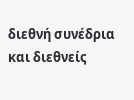διεθνή συνέδρια και διεθνείς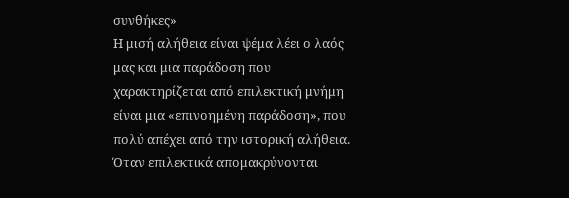συνθήκες»
Η μισή αλήθεια είναι ψέμα λέει ο λαός μας και μια παράδοση που χαρακτηρίζεται από επιλεκτική μνήμη είναι μια «επινοημένη παράδοση», που πολύ απέχει από την ιστορική αλήθεια. Όταν επιλεκτικά απομακρύνονται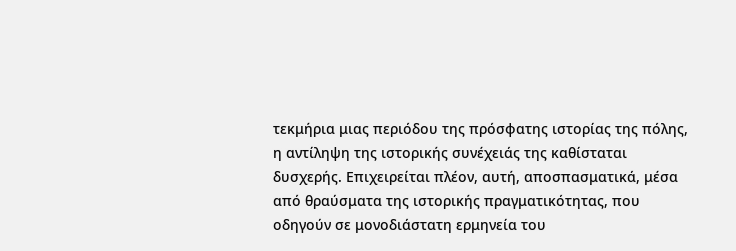τεκμήρια μιας περιόδου της πρόσφατης ιστορίας της πόλης, η αντίληψη της ιστορικής συνέχειάς της καθίσταται δυσχερής. Επιχειρείται πλέον, αυτή, αποσπασματικά, μέσα από θραύσματα της ιστορικής πραγματικότητας, που οδηγούν σε μονοδιάστατη ερμηνεία του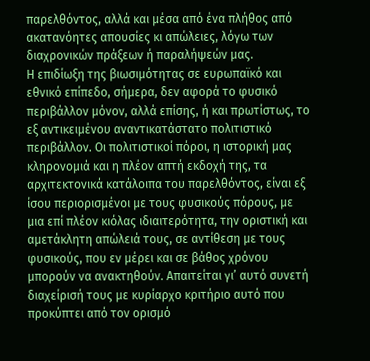παρελθόντος, αλλά και μέσα από ένα πλήθος από ακατανόητες απουσίες κι απώλειες, λόγω των διαχρονικών πράξεων ή παραλήψεών μας.
Η επιδίωξη της βιωσιμότητας σε ευρωπαϊκό και εθνικό επίπεδο, σήμερα, δεν αφορά το φυσικό περιβάλλον μόνον, αλλά επίσης, ή και πρωτίστως, το εξ αντικειμένου αναντικατάστατο πολιτιστικό περιβάλλον. Οι πολιτιστικοί πόροι, η ιστορική μας κληρονομιά και η πλέον απτή εκδοχή της, τα αρχιτεκτονικά κατάλοιπα του παρελθόντος, είναι εξ ίσου περιορισμένοι με τους φυσικούς πόρους, με μια επί πλέον κιόλας ιδιαιτερότητα, την οριστική και αμετάκλητη απώλειά τους, σε αντίθεση με τους φυσικούς, που εν μέρει και σε βάθος χρόνου μπορούν να ανακτηθούν. Απαιτείται γι’ αυτό συνετή διαχείρισή τους με κυρίαρχο κριτήριο αυτό που προκύπτει από τον ορισμό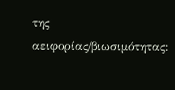της αειφορίας/βιωσιμότητας: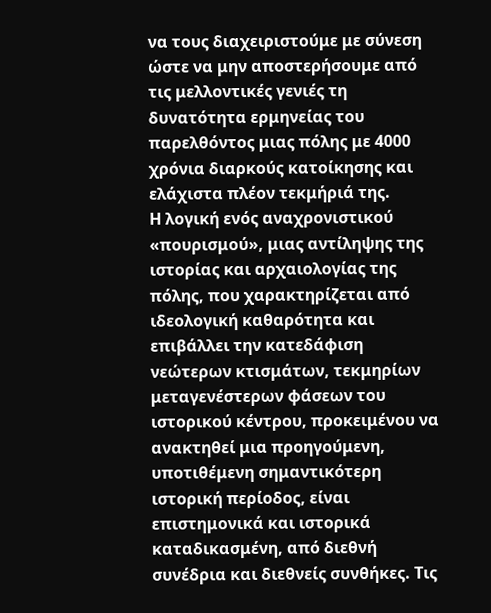να τους διαχειριστούμε με σύνεση ώστε να μην αποστερήσουμε από τις μελλοντικές γενιές τη δυνατότητα ερμηνείας του παρελθόντος μιας πόλης με 4000 χρόνια διαρκούς κατοίκησης και ελάχιστα πλέον τεκμήριά της.
Η λογική ενός αναχρονιστικού «πουρισμού», μιας αντίληψης της ιστορίας και αρχαιολογίας της πόλης, που χαρακτηρίζεται από ιδεολογική καθαρότητα και επιβάλλει την κατεδάφιση νεώτερων κτισμάτων, τεκμηρίων μεταγενέστερων φάσεων του ιστορικού κέντρου, προκειμένου να ανακτηθεί μια προηγούμενη, υποτιθέμενη σημαντικότερη ιστορική περίοδος, είναι επιστημονικά και ιστορικά καταδικασμένη, από διεθνή συνέδρια και διεθνείς συνθήκες. Τις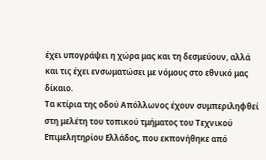έχει υπογράψει η χώρα μας και τη δεσμεύουν, αλλά και τις έχει ενσωματώσει με νόμους στο εθνικό μας δίκαιο.
Τα κτίρια της οδού Απόλλωνος έχουν συμπεριληφθεί στη μελέτη του τοπικού τμήματος του Τεχνικού Επιμελητηρίου Ελλάδος, που εκπονήθηκε από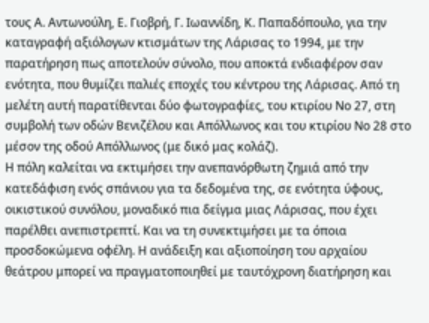τους Α. Αντωνούλη, Ε. Γιοβρή, Γ. Ιωαννίδη, Κ. Παπαδόπουλο, για την καταγραφή αξιόλογων κτισμάτων της Λάρισας το 1994, με την παρατήρηση πως αποτελούν σύνολο, που αποκτά ενδιαφέρον σαν ενότητα, που θυμίζει παλιές εποχές του κέντρου της Λάρισας. Από τη μελέτη αυτή παρατίθενται δύο φωτογραφίες, του κτιρίου Νο 27, στη συμβολή των οδών Βενιζέλου και Απόλλωνος και του κτιρίου Νο 28 στο μέσον της οδού Απόλλωνος (με δικό μας κολάζ).
Η πόλη καλείται να εκτιμήσει την ανεπανόρθωτη ζημιά από την κατεδάφιση ενός σπάνιου για τα δεδομένα της, σε ενότητα ύφους, οικιστικού συνόλου, μοναδικό πια δείγμα μιας Λάρισας, που έχει παρέλθει ανεπιστρεπτί. Και να τη συνεκτιμήσει με τα όποια προσδοκώμενα οφέλη. Η ανάδειξη και αξιοποίηση του αρχαίου θεάτρου μπορεί να πραγματοποιηθεί με ταυτόχρονη διατήρηση και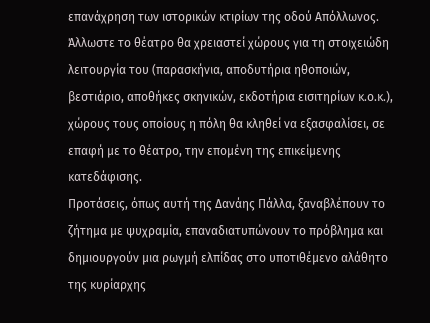επανάχρηση των ιστορικών κτιρίων της οδού Απόλλωνος. Άλλωστε το θέατρο θα χρειαστεί χώρους για τη στοιχειώδη λειτουργία του (παρασκήνια, αποδυτήρια ηθοποιών, βεστιάριο, αποθήκες σκηνικών, εκδοτήρια εισιτηρίων κ.ο.κ.), χώρους τους οποίους η πόλη θα κληθεί να εξασφαλίσει, σε επαφή με το θέατρο, την επομένη της επικείμενης κατεδάφισης.
Προτάσεις, όπως αυτή της Δανάης Πάλλα, ξαναβλέπουν το ζήτημα με ψυχραμία, επαναδιατυπώνουν το πρόβλημα και δημιουργούν μια ρωγμή ελπίδας στο υποτιθέμενο αλάθητο της κυρίαρχης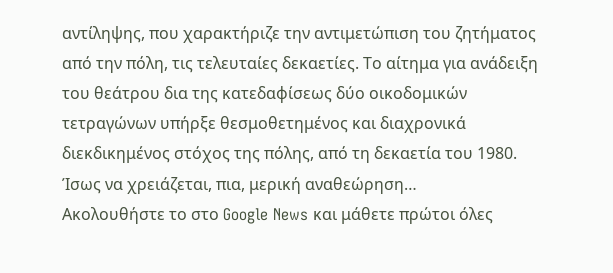αντίληψης, που χαρακτήριζε την αντιμετώπιση του ζητήματος από την πόλη, τις τελευταίες δεκαετίες. Το αίτημα για ανάδειξη του θεάτρου δια της κατεδαφίσεως δύο οικοδομικών τετραγώνων υπήρξε θεσμοθετημένος και διαχρονικά διεκδικημένος στόχος της πόλης, από τη δεκαετία του 1980. Ίσως να χρειάζεται, πια, μερική αναθεώρηση…
Ακολουθήστε το στο Google News και μάθετε πρώτοι όλες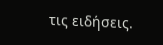τις ειδήσεις.